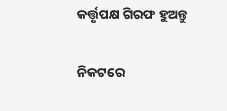କର୍ତ୍ତୃପକ୍ଷ ଗିରଫ ହୁଅନ୍ତୁ

ନିକଟରେ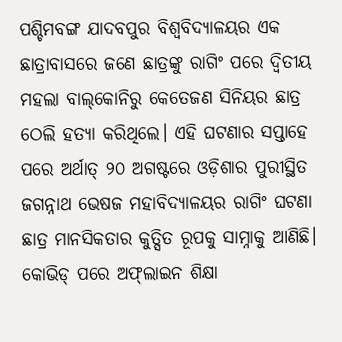ପଶ୍ଚିମବଙ୍ଗ ଯାଦବପୁର ବିଶ୍ୱବିଦ୍ୟାଳୟର ଏକ ଛାତ୍ରାବାସରେ ଜଣେ ଛାତ୍ରଙ୍କୁ ରାଗିଂ ପରେ ଦ୍ୱିତୀୟ ମହଲା ବାଲ୍‌କୋନିରୁ କେତେଜଣ ସିନିୟର ଛାତ୍ର ଠେଲି ହତ୍ୟା କରିଥିଲେ। ଏହି ଘଟଣାର ସପ୍ତାହେ ପରେ ଅର୍ଥାତ୍‌ ୨୦ ଅଗଷ୍ଟରେ ଓଡ଼ିଶାର ପୁରୀସ୍ଥିତ ଜଗନ୍ନାଥ ଭେଷଜ ମହାବିଦ୍ୟାଳୟର ରାଗିଂ ଘଟଣା ଛାତ୍ର ମାନସିକତାର କୁତ୍ସିତ ରୂପକୁ ସାମ୍ନାକୁ ଆଣିଛି। କୋଭିଡ୍‌ ପରେ ଅଫ୍‌ଲାଇନ ଶିକ୍ଷା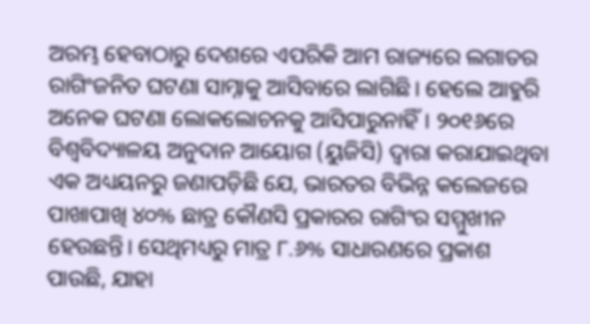ଅରମ୍ଭ ହେବାଠାରୁ ଦେଶରେ ଏପରିକି ଆମ ରାଜ୍ୟରେ ଲଗାତର ରାଗିଂଜନିତ ଘଟଣା ସାମ୍ନାକୁ ଆସିବାରେ ଲାଗିଛି। ହେଲେ ଆହୁରି ଅନେକ ଘଟଣା ଲୋକଲୋଚନକୁ ଆସିପାରୁନାହିଁ। ୨୦୧୬ରେ ବିଶ୍ୱବିଦ୍ୟାଳୟ ଅନୁଦାନ ଆୟୋଗ (ୟୁଜିସି) ଦ୍ୱାରା କରାଯାଇଥିବା ଏକ ଅଧ୍ୟୟନରୁ ଜଣାପଡ଼ିଛି ଯେ, ଭାରତର ବିଭିନ୍ନ କଲେଜରେ ପାଖାପାଖି ୪୦% ଛାତ୍ର କୌଣସି ପ୍ରକାରର ରାଗିଂର ସମ୍ମୁଖୀନ ହେଉଛନ୍ତି। ସେଥିମଧ୍ୟରୁ ମାତ୍ର ୮.୬% ସାଧାରଣରେ ପ୍ରକାଶ ପାଉଛି, ଯାହା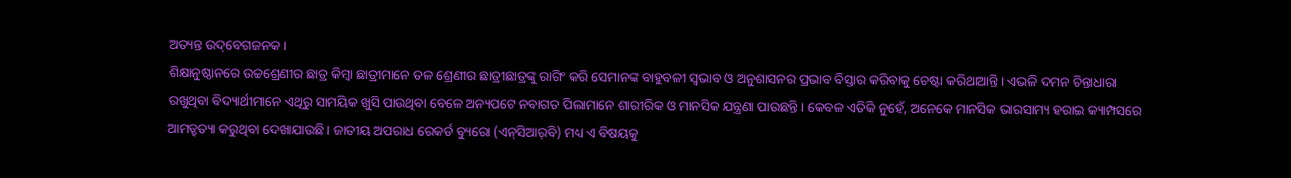ଅତ୍ୟନ୍ତ ଉଦ୍‌ବେଗଜନକ।
ଶିକ୍ଷାନୁଷ୍ଠାନରେ ଉଚ୍ଚଶ୍ରେଣୀର ଛାତ୍ର କିମ୍ବା ଛାତ୍ରୀମାନେ ତଳ ଶ୍ରେଣୀର ଛାତ୍ରୀଛାତ୍ରଙ୍କୁ ରାଗିଂ କରି ସେମାନଙ୍କ ବାହୁବଳୀ ସ୍ବଭାବ ଓ ଅନୁଶାସନର ପ୍ରଭାବ ବିସ୍ତାର କରିବାକୁ ଚେଷ୍ଟା କରିଥାଆନ୍ତି। ଏଭଳି ଦମନ ଚିନ୍ତାଧାରା ରଖୁଥିବା ବିଦ୍ୟାର୍ଥୀମାନେ ଏଥିରୁ ସାମୟିକ ଖୁସି ପାଉଥିବା ବେଳେ ଅନ୍ୟପଟେ ନବାଗତ ପିଲାମାନେ ଶାରୀରିକ ଓ ମାନସିକ ଯନ୍ତ୍ରଣା ପାଉଛନ୍ତି। କେବଳ ଏତିକି ନୁହେଁ, ଅନେକେ ମାନସିକ ଭାରସାମ୍ୟ ହରାଇ କ୍ୟାମ୍ପସରେ ଆମତ୍ହତ୍ୟା କରୁଥିବା ଦେଖାଯାଉଛି। ଜାତୀୟ ଅପରାଧ ରେକର୍ଡ ବ୍ୟୁରୋ (ଏନ୍‌ସିଆର୍‌ବି) ମଧ୍ୟ ଏ ବିଷୟକୁ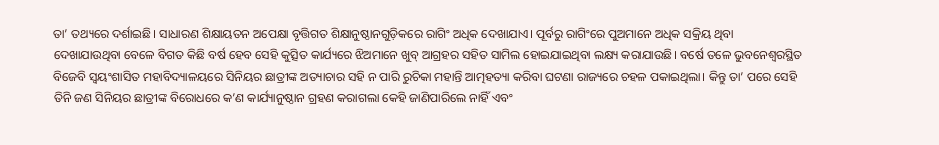ତା’ ତଥ୍ୟରେ ଦର୍ଶାଇଛି। ସାଧାରଣ ଶିକ୍ଷାୟତନ ଅପେକ୍ଷା ବୃତ୍ତିଗତ ଶିକ୍ଷାନୁଷ୍ଠାନଗୁଡ଼ିକରେ ରାଗିଂ ଅଧିକ ଦେଖାଯାଏ। ପୂର୍ବରୁ ରାଗିଂରେ ପୁଅମାନେ ଅଧିକ ସକ୍ରିୟ ଥିବା ଦେଖାଯାଉଥିବା ବେଳେ ବିଗତ କିଛି ବର୍ଷ ହେବ ସେହି କୁତ୍ସିତ କାର୍ଯ୍ୟରେ ଝିଅମାନେ ଖୁବ୍‌ ଆଗ୍ରହର ସହିତ ସାମିଲ ହୋଇଯାଇଥିବା ଲକ୍ଷ୍ୟ କରାଯାଉଛି। ବର୍ଷେ ତଳେ ଭୁବନେଶ୍ୱରସ୍ଥିତ ବିଜେବି ସ୍ବୟଂଶାସିତ ମହାବିଦ୍ୟାଳୟରେ ସିନିୟର ଛାତ୍ରୀଙ୍କ ଅତ୍ୟାଚାର ସହି ନ ପାରି ରୁଚିକା ମହାନ୍ତି ଆତ୍ମହତ୍ୟା କରିବା ଘଟଣା ରାଜ୍ୟରେ ଚହଳ ପକାଇଥିଲା। କିନ୍ତୁ ତା’ ପରେ ସେହି ତିନି ଜଣ ସିନିୟର ଛାତ୍ରୀଙ୍କ ବିରୋଧରେ କ’ଣ କାର୍ଯ୍ୟାନୁଷ୍ଠାନ ଗ୍ରହଣ କରାଗଲା କେହି ଜାଣିପାରିଲେ ନାହିଁ ଏବଂ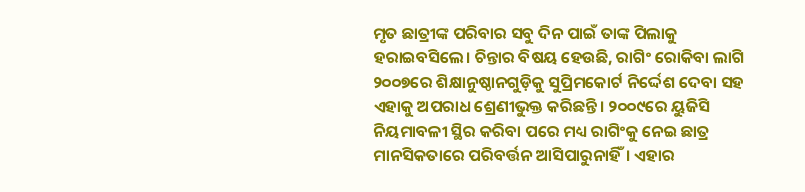ମୃତ ଛାତ୍ରୀଙ୍କ ପରିବାର ସବୁ ଦିନ ପାଇଁ ତାଙ୍କ ପିଲାକୁ ହରାଇବସିଲେ। ଚିନ୍ତାର ବିଷୟ ହେଉଛି, ରାଗିଂ ରୋକିବା ଲାଗି ୨୦୦୭ରେ ଶିକ୍ଷାନୁଷ୍ଠାନଗୁଡ଼ିକୁ ସୁପ୍ରିମକୋର୍ଟ ନିର୍ଦ୍ଦେଶ ଦେବା ସହ ଏହାକୁ ଅପରାଧ ଶ୍ରେଣୀଭୁକ୍ତ କରିଛନ୍ତି। ୨୦୦୯ରେ ୟୁଜିସି ନିୟମାବଳୀ ସ୍ଥିର କରିବା ପରେ ମଧ୍ୟ ରାଗିଂକୁ ନେଇ ଛାତ୍ର ମାନସିକତାରେ ପରିବର୍ତ୍ତନ ଆସିପାରୁନାହିଁ। ଏହାର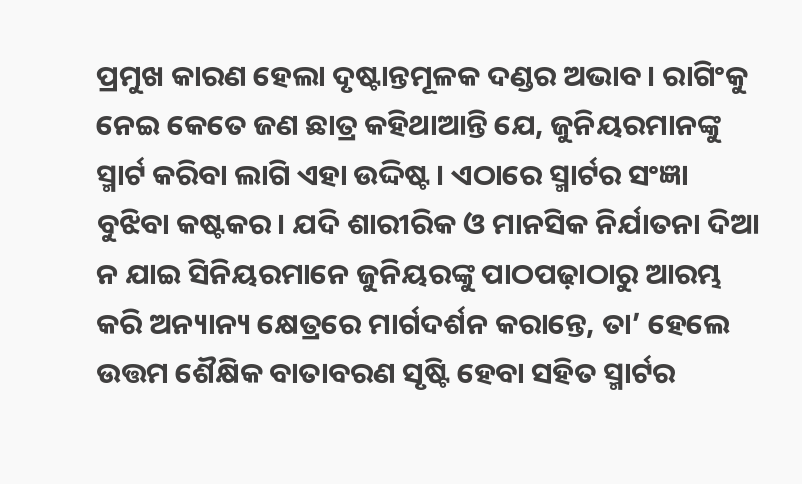ପ୍ରମୁଖ କାରଣ ହେଲା ଦୃଷ୍ଟାନ୍ତମୂଳକ ଦଣ୍ଡର ଅଭାବ। ରାଗିଂକୁ ନେଇ କେତେ ଜଣ ଛାତ୍ର କହିଥାଆନ୍ତି ଯେ, ଜୁନିୟରମାନଙ୍କୁ ସ୍ମାର୍ଟ କରିବା ଲାଗି ଏହା ଉଦ୍ଦିଷ୍ଟ। ଏଠାରେ ସ୍ମାର୍ଟର ସଂଜ୍ଞା ବୁଝିବା କଷ୍ଟକର। ଯଦି ଶାରୀରିକ ଓ ମାନସିକ ନିର୍ଯାତନା ଦିଆ ନ ଯାଇ ସିନିୟରମାନେ ଜୁନିୟରଙ୍କୁ ପାଠପଢ଼ାଠାରୁ ଆରମ୍ଭ କରି ଅନ୍ୟାନ୍ୟ କ୍ଷେତ୍ରରେ ମାର୍ଗଦର୍ଶନ କରାନ୍ତେ, ତା’ ହେଲେ ଉତ୍ତମ ଶୈକ୍ଷିକ ବାତାବରଣ ସୃଷ୍ଟି ହେବା ସହିତ ସ୍ମାର୍ଟର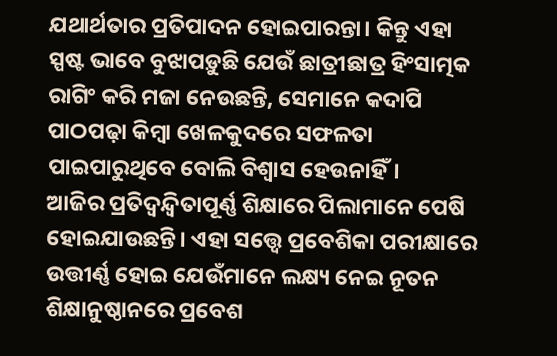ଯଥାର୍ଥତାର ପ୍ରତିପାଦନ ହୋଇପାରନ୍ତା। କିନ୍ତୁ ଏହା ସ୍ପଷ୍ଟ ଭାବେ ବୁଝାପଡ଼ୁଛି ଯେଉଁ ଛାତ୍ରୀଛାତ୍ର ହିଂସାତ୍ମକ ରାଗିଂ କରି ମଜା ନେଉଛନ୍ତି, ସେମାନେ କଦାପି ପାଠପଢ଼ା କିମ୍ବା ଖେଳକୁଦରେ ସଫଳତା ପାଇପାରୁଥିବେ ବୋଲି ବିଶ୍ୱାସ ହେଉନାହିଁ।
ଆଜିର ପ୍ରତିଦ୍ୱନ୍ଦ୍ୱିତାପୂର୍ଣ୍ଣ ଶିକ୍ଷାରେ ପିଲାମାନେ ପେଷି ହୋଇଯାଉଛନ୍ତି। ଏହା ସତ୍ତ୍ୱେ ପ୍ରବେଶିକା ପରୀକ୍ଷାରେ ଉତ୍ତୀର୍ଣ୍ଣ ହୋଇ ଯେଉଁମାନେ ଲକ୍ଷ୍ୟ ନେଇ ନୂତନ ଶିକ୍ଷାନୁଷ୍ଠାନରେ ପ୍ରବେଶ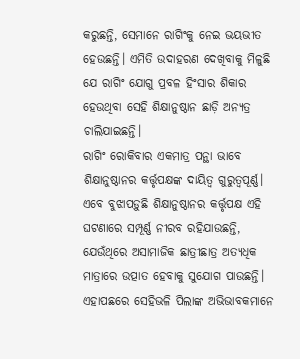କରୁଛନ୍ତି, ସେମାନେ ରାଗିଂକୁ ନେଇ ଭୟଭୀତ ହେଉଛନ୍ତି। ଏମିତି ଉଦାହରଣ ଦେଖିବାକୁ ମିଳୁଛି ଯେ ରାଗିଂ ଯୋଗୁ ପ୍ରବଳ ହିଂସାର ଶିକାର ହେଉଥିବା ସେହି ଶିକ୍ଷାନୁଷ୍ଠାନ ଛାଡ଼ି ଅନ୍ୟତ୍ର ଚାଲିଯାଇଛନ୍ତି।
ରାଗିଂ ରୋକିବାର ଏକମାତ୍ର ପନ୍ଥା ଭାବେ ଶିକ୍ଷାନୁଷ୍ଠାନର କର୍ତ୍ତୃପକ୍ଷଙ୍କ ଦାୟିତ୍ୱ ଗୁରୁତ୍ୱପୂର୍ଣ୍ଣ। ଏବେ ବୁଝାପଡ଼ୁଛି ଶିକ୍ଷାନୁଷ୍ଠାନର କର୍ତ୍ତୃପକ୍ଷ ଏହି ଘଟଣାରେ ସମ୍ପୂର୍ଣ୍ଣ ନୀରବ ରହିଯାଉଛନ୍ତି, ଯେଉଁଥିରେ ଅସାମାଜିକ ଛାତ୍ରୀଛାତ୍ର ଅତ୍ୟଧିକ ମାତ୍ରାରେ ଉତ୍ପାତ ହେବାକୁ ସୁଯୋଗ ପାଉଛନ୍ତି। ଏହାପଛରେ ସେହିଭଳି ପିଲାଙ୍କ ଅଭିଭାବକମାନେ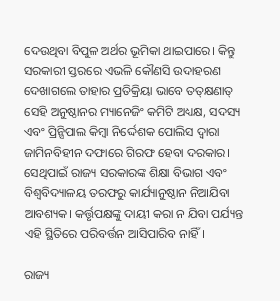ଦେଉଥିବା ବିପୁଳ ଅର୍ଥର ଭୂମିକା ଥାଇପାରେ। କିନ୍ତୁ ସରକାରୀ ସ୍ତରରେ ଏଭଳି କୌଣସି ଉଦାହରଣ ଦେଖାଗଲେ ତାହାର ପ୍ରତିକ୍ରିୟା ଭାବେ ତତ୍‌କ୍ଷଣାତ୍‌ ସେହି ଅନୁଷ୍ଠାନର ମ୍ୟାନେଜିଂ କମିଟି ଅଧ୍ୟକ୍ଷ, ସଦସ୍ୟ ଏବଂ ପ୍ରିନ୍ସିପାଲ କିମ୍ବା ନିର୍ଦ୍ଦେଶକ ପୋଲିସ ଦ୍ୱାରା ଜାମିନବିହୀନ ଦଫାରେ ଗିରଫ ହେବା ଦରକାର। ସେଥିପାଇଁ ରାଜ୍ୟ ସରକାରଙ୍କ ଶିକ୍ଷା ବିଭାଗ ଏବଂ ବିଶ୍ୱବିଦ୍ୟାଳୟ ତରଫରୁ କାର୍ଯ୍ୟାନୁଷ୍ଠାନ ନିଆଯିବା ଆବଶ୍ୟକ। କର୍ତ୍ତୃପକ୍ଷଙ୍କୁ ଦାୟୀ କରା ନ ଯିବା ପର୍ଯ୍ୟନ୍ତ ଏହି ସ୍ଥିତିରେ ପରିବର୍ତ୍ତନ ଆସିପାରିବ ନାହିଁ।

ରାଜ୍ୟ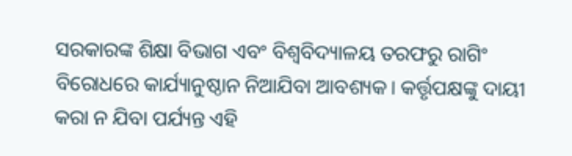ସରକାରଙ୍କ ଶିକ୍ଷା ବିଭାଗ ଏବଂ ବିଶ୍ୱବିଦ୍ୟାଳୟ ତରଫରୁ ରାଗିଂ ବିରୋଧରେ କାର୍ଯ୍ୟାନୁଷ୍ଠାନ ନିଆଯିବା ଆବଶ୍ୟକ। କର୍ତ୍ତୃପକ୍ଷଙ୍କୁ ଦାୟୀ କରା ନ ଯିବା ପର୍ଯ୍ୟନ୍ତ ଏହି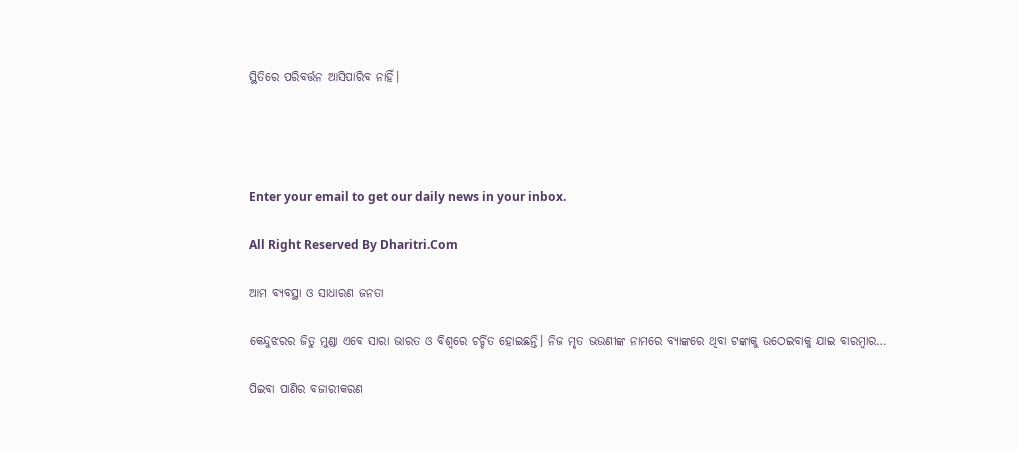ସ୍ଥିତିରେ ପରିବର୍ତ୍ତନ ଆସିପାରିବ ନାହିଁ।




Enter your email to get our daily news in your inbox.

All Right Reserved By Dharitri.Com

ଆମ ବ୍ୟବସ୍ଥା ଓ ସାଧାରଣ ଜନତା

କେନ୍ଦୁଝରର ଜିତୁ ମୁଣ୍ଡା ଏବେ ସାରା ଭାରତ ଓ ବିଶ୍ୱରେ ଚର୍ଚ୍ଚିତ ହୋଇଛନ୍ତି। ନିଜ ମୃତ ଭଉଣୀଙ୍କ ନାମରେ ବ୍ୟାଙ୍କରେ ଥିବା ଟଙ୍କାକୁ ଉଠେଇବାକୁ ଯାଇ ବାରମ୍ବାର…

ପିଇବା ପାଣିର ବଜାରୀକରଣ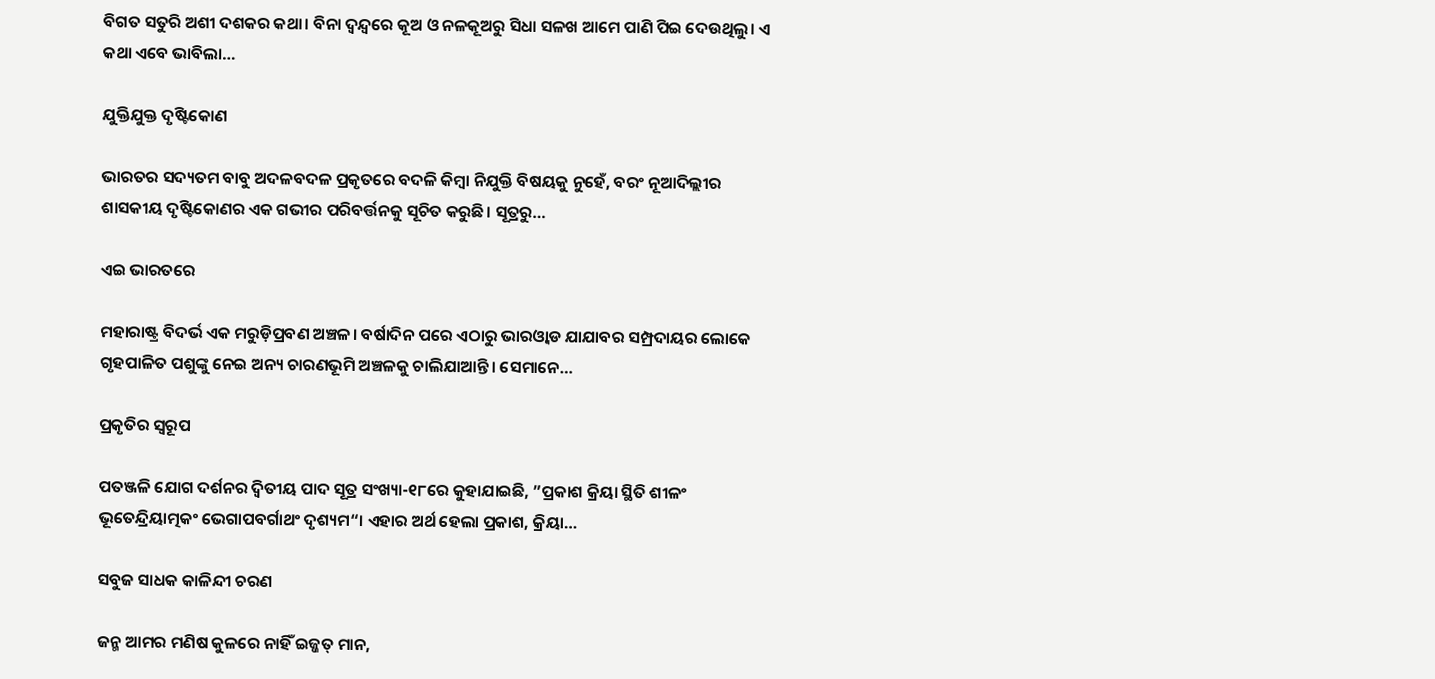ବିଗତ ସତୁରି ଅଶୀ ଦଶକର କଥା। ବିନା ଦ୍ୱନ୍ଦ୍ୱରେ କୂଅ ଓ ନଳକୂଅରୁ ସିଧା ସଳଖ ଆମେ ପାଣି ପିଇ ଦେଉଥିଲୁ। ଏ କଥା ଏବେ ଭାବିଲା…

ଯୁକ୍ତିଯୁକ୍ତ ଦୃଷ୍ଟିକୋଣ

ଭାରତର ସଦ୍ୟତମ ବାବୁ ଅଦଳବଦଳ ପ୍ରକୃତରେ ବଦଳି କିମ୍ବା ନିଯୁକ୍ତି ବିଷୟକୁ ନୁହେଁ, ବରଂ ନୂଆଦିଲ୍ଲୀର ଶାସକୀୟ ଦୃଷ୍ଟିକୋଣର ଏକ ଗଭୀର ପରିବର୍ତ୍ତନକୁ ସୂଚିତ କରୁଛି। ସୂତ୍ରରୁ…

ଏଇ ଭାରତରେ

ମହାରାଷ୍ଟ୍ର ବିଦର୍ଭ ଏକ ମରୁଡ଼ିପ୍ରବଣ ଅଞ୍ଚଳ। ବର୍ଷାଦିନ ପରେ ଏଠାରୁ ଭାରଓ୍ବାଡ ଯାଯାବର ସମ୍ପ୍ରଦାୟର ଲୋକେ ଗୃହପାଳିତ ପଶୁଙ୍କୁ ନେଇ ଅନ୍ୟ ଚାରଣଭୂମି ଅଞ୍ଚଳକୁ ଚାଲିଯାଆନ୍ତି। ସେମାନେ…

ପ୍ରକୃତିର ସ୍ବରୂପ

ପତଞ୍ଜଳି ଯୋଗ ଦର୍ଶନର ଦ୍ୱିତୀୟ ପାଦ ସୂତ୍ର ସଂଖ୍ୟା-୧୮ରେ କୁହାଯାଇଛି, ”ପ୍ରକାଶ କ୍ରିୟା ସ୍ଥିତି ଶୀଳଂ ଭୂତେନ୍ଦ୍ରିୟାତ୍ମକଂ ଭେଗାପବର୍ଗାଥଂ ଦୃଶ୍ୟମ“। ଏହାର ଅର୍ଥ ହେଲା ପ୍ରକାଶ, କ୍ରିୟା…

ସବୁଜ ସାଧକ କାଳିନ୍ଦୀ ଚରଣ

ଜନ୍ମ ଆମର ମଣିଷ କୁଳରେ ନାହିଁ ଇଜ୍ଜତ୍‌ ମାନ,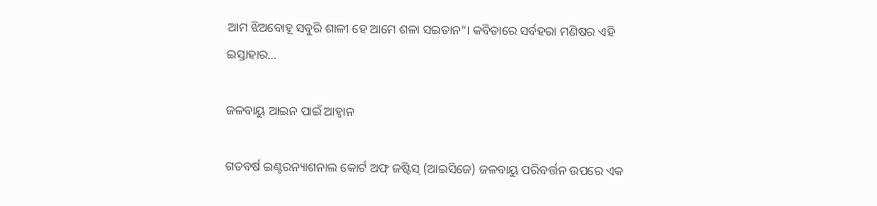ଆମ ଝିଅବୋହୂ ସବୁରି ଶାଳୀ ହେ ଆମେ ଶଳା ସଇତାନ“। କବିତାରେ ସର୍ବହରା ମଣିଷର ଏହି ଇସ୍ତାହାର…

ଜଳବାୟୁ ଆଇନ ପାଇଁ ଆହ୍ବାନ

ଗତବର୍ଷ ଇଣ୍ଟରନ୍ୟାଶନାଲ କୋର୍ଟ ଅଫ୍‌ ଜଷ୍ଟିସ୍‌ (ଆଇସିଜେ) ଜଳବାୟୁ ପରିବର୍ତ୍ତନ ଉପରେ ଏକ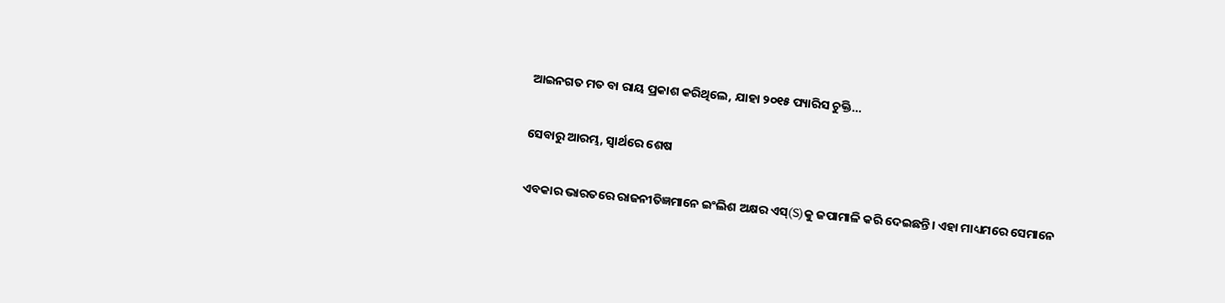ଆଇନଗତ ମତ ବା ରାୟ ପ୍ରକାଶ କରିଥିଲେ, ଯାହା ୨୦୧୫ ପ୍ୟାରିସ ଚୁକ୍ତି…

ସେବାରୁ ଆରମ୍ଭ, ସ୍ୱାର୍ଥରେ ଶେଷ

ଏବକାର ଭାରତରେ ରାଜନୀତିଜ୍ଞମାନେ ଇଂଲିଶ ଅକ୍ଷର ଏସ୍‌(S)କୁ ଜପାମାଳି କରି ଦେଇଛନ୍ତି। ଏହା ମାଧ୍ୟମରେ ସେମାନେ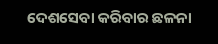ଦେଶସେବା କରିବାର ଛଳନା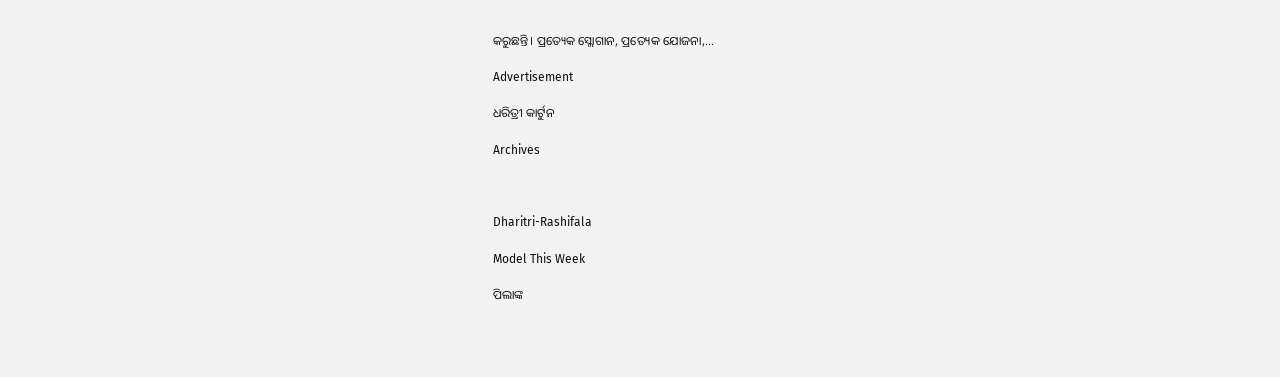କରୁଛନ୍ତି। ପ୍ରତ୍ୟେକ ସ୍ଲୋଗାନ, ପ୍ରତ୍ୟେକ ଯୋଜନା,…

Advertisement

ଧରିତ୍ରୀ କାର୍ଟୁନ

Archives



Dharitri-Rashifala

Model This Week

ପିଲାଙ୍କ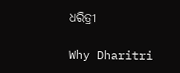ଧରିତ୍ରୀ

Why Dharitri